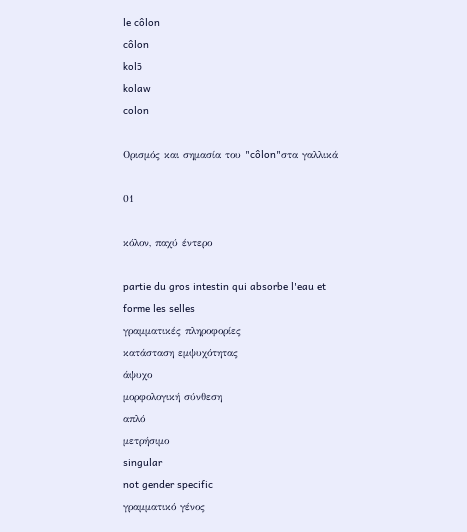le côlon
côlon
kolɔ̃
kolaw
colon

Ορισμός και σημασία του "côlon"στα γαλλικά

01

κόλον, παχύ έντερο

partie du gros intestin qui absorbe l'eau et forme les selles
γραμματικές πληροφορίες
κατάσταση εμψυχότητας
άψυχο
μορφολογική σύνθεση
απλό
μετρήσιμο
singular
not gender specific
γραμματικό γένος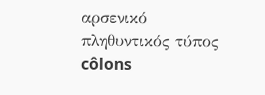αρσενικό
πληθυντικός τύπος
côlons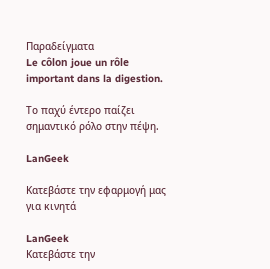Παραδείγματα
Le côlon joue un rôle important dans la digestion.

Το παχύ έντερο παίζει σημαντικό ρόλο στην πέψη.

LanGeek

Κατεβάστε την εφαρμογή μας για κινητά

LanGeek
Κατεβάστε την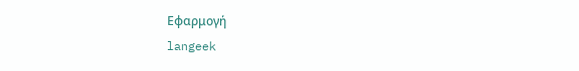Εφαρμογή
langeek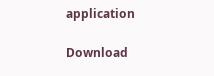application

Download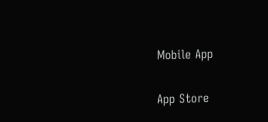Mobile App

App Store